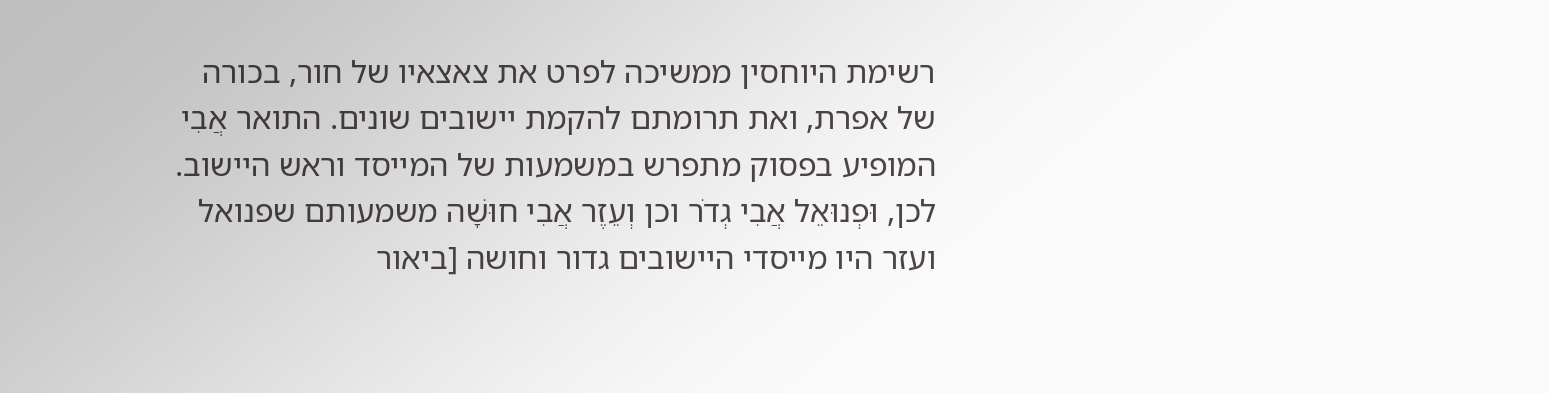רשימת היוחסין ממשיכה לפרט את צאצאיו של חור, בכורה של אפרת, ואת תרומתם להקמת יישובים שונים. התואר אֲבִי המופיע בפסוק מתפרש במשמעות של המייסד וראש היישוב. לכן, וּפְנוּאֵל אֲבִי גְדֹר וכן וְעֵזֶר אֲבִי חוּשָׁה משמעותם שפנואל ועזר היו מייסדי היישובים גדור וחושה [ביאור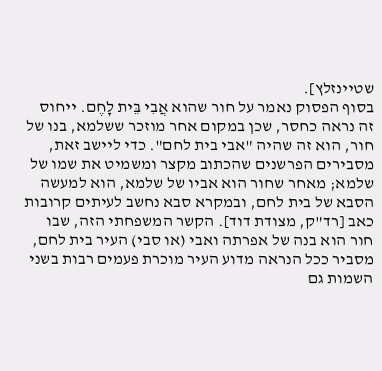שטיינזלץ].
בסוף הפסוק נאמר על חור שהוא אֲבִי בֵּית לָחֶם. ייחוס זה נראה כחסר, שכן במקום אחר מוזכר ששלמא, בנו של חור, הוא זה שהיה "אבי בית לחם". כדי ליישב זאת, מסבירים הפרשנים שהכתוב מקצר ומשמיט את שמו של שלמא; מאחר שחור הוא אביו של שלמא, הוא למעשה הסבא של בית לחם, ובמקרא סבא נחשב לעיתים קרובות כאב [רד"ק, מצודת דוד]. הקשר המשפחתי הזה, שבו חור הוא בנה של אפרתה ואבי (או סבי) העיר בית לחם, מסביר ככל הנראה מדוע העיר מוכרת פעמים רבות בשני השמות גם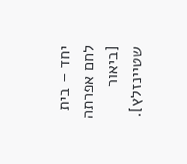יחד – בית לחם אפרתה [ביאור שטיינזלץ].